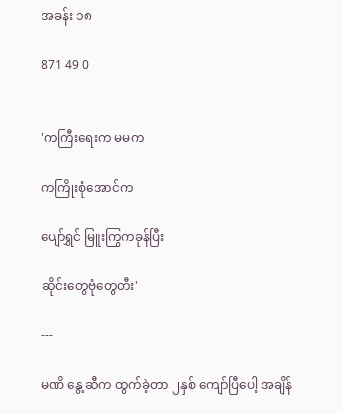အခန်း ၁၈

871 49 0


'ကကြီးရေးက မမက

ကကြိုးစုံအောင်က

ပျော်ရွှင် မြူးကြွကခုန်ပြီး

ဆိုင်းတွေဗုံတွေတီး'

---

မဏိ နွေ့ဆီက ထွက်ခဲ့တာ ၂နှစ် ကျော်ပြီပေါ့ အချိန်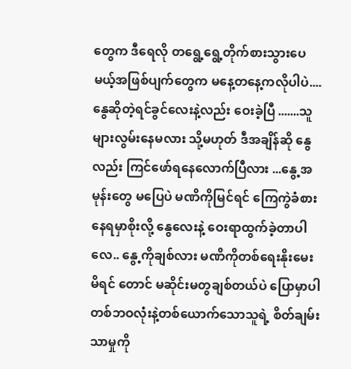တွေက ဒီရေလို တရွေ့ရွေ့တိုက်စားသွားပေမယ့်အဖြစ်ပျက်တွေက မနေ့တနေ့ကလိုပါပဲ....နွေဆိုတဲ့ရင်ခွင်လေးနဲ့လည်း ဝေးခဲ့ပြီ .......သူများလွမ်းနေမလား သို့မဟုတ် ဒီအချိန်ဆို နွေလည်း ကြင်ဖော်ရနေလောက်ပြီလား ...နွေ့အမုန်းတွေ မပြေပဲ မဏိကိုမြင်ရင် ကြေကွဲခံစားနေရမှာစိုးလို့ နွေလေးနဲ့ ဝေးရာထွက်ခဲ့တာပါလေ.. နွေ့ကိုချစ်လား မဏိကိုတစ်ရေးနိုးမေးမိရင် တောင် မဆိုင်းမတွချစ်တယ်ပဲ ပြောမှာပါ တစ်ဘဝလုံးနဲ့တစ်ယောက်သောသူရဲ့ စိတ်ချမ်းသာမှုကို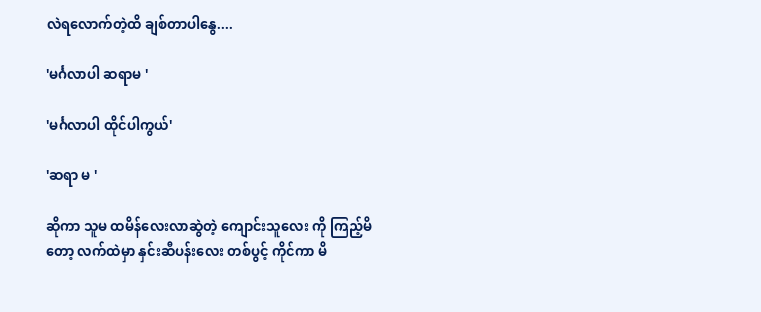လဲရလောက်တဲ့ထိ ချစ်တာပါနွေ....

'မင်္ဂလာပါ ဆရာမ '

'မင်္ဂလာပါ ထိုင်ပါကွယ်'

'ဆရာ မ '

ဆိုကာ သူမ ထမိန်လေးလာဆွဲတဲ့ ကျောင်းသူလေး ကို ကြည့်မိတော့ လက်ထဲမှာ နှင်းဆီပန်းလေး တစ်ပွင့် ကိုင်ကာ မိ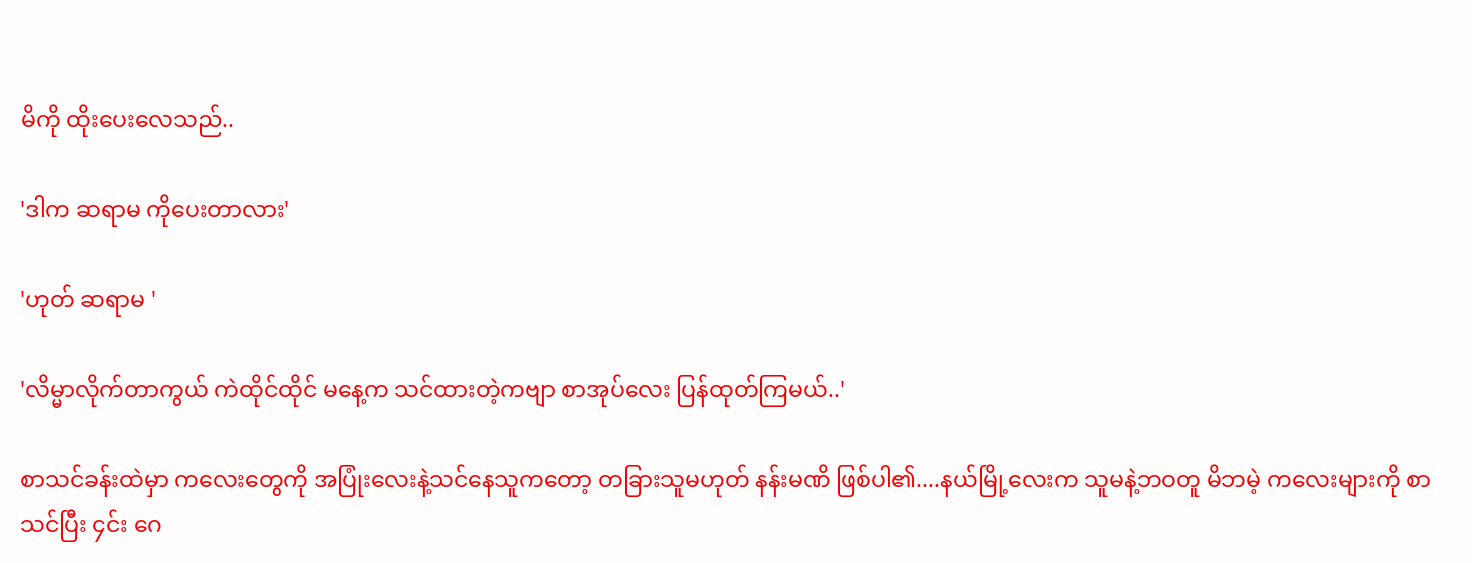မိကို ထိုးပေးလေသည်..

'ဒါက ဆရာမ ကိုပေးတာလား'

'ဟုတ် ဆရာမ '

'လိမ္မာလိုက်တာကွယ် ကဲထိုင်ထိုင် မနေ့က သင်ထားတဲ့ကဗျာ စာအုပ်လေး ပြန်ထုတ်ကြမယ်..'

စာသင်ခန်းထဲမှာ ကလေးတွေကို အပြုံးလေးနဲ့သင်နေသူကတော့ တခြားသူမဟုတ် နန်းမဏိ ဖြစ်ပါ၏....နယ်မြို့လေးက သူမနဲ့ဘဝတူ မိဘမဲ့ ကလေးများကို စာသင်ပြီး ၄င်း ဂေ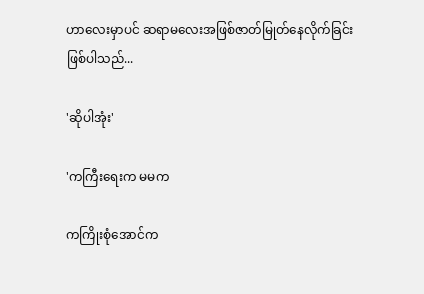ဟာလေးမှာပင် ဆရာမလေးအဖြစ်ဇာတ်မြုတ်နေလိုက်ခြင်းဖြစ်ပါသည်...

'ဆိုပါအုံး'

'ကကြီးရေးက မမက

ကကြိုးစုံအောင်က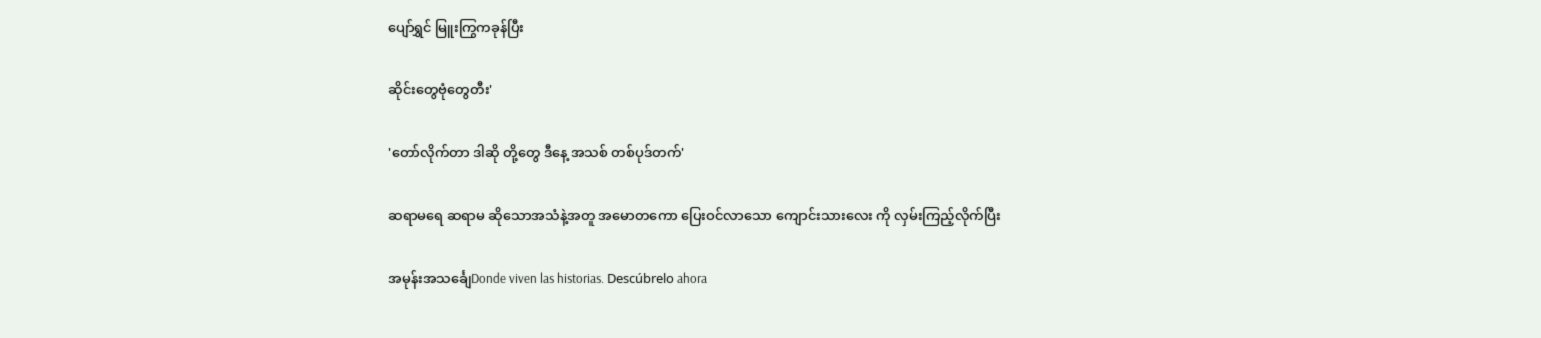ပျော်ရွှင် မြူးကြွကခုန်ပြီး

ဆိုင်းတွေဗုံတွေတီး'

'တော်လိုက်တာ ဒါဆို တို့တွေ ဒီနေ့ အသစ် တစ်ပုဒ်တက်'

ဆရာမရေ ဆရာမ ဆိုသောအသံနဲ့အတူ အမောတကော ပြေးဝင်လာသော ကျောင်းသားလေး ကို လှမ်းကြည့်လိုက်ပြီး

အမုန်းအသင်္ချေDonde viven las historias. Descúbrelo ahora